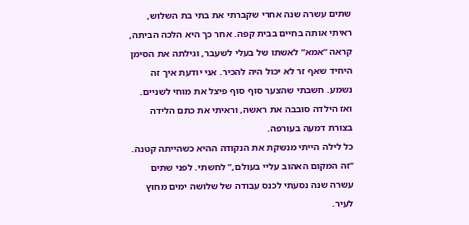שתים עשרה שנה אחרי שקברתי את בתי בת השלוש, ראיתי אותה בחיים בבית קפה. אחר כך היא הלכה הביתה, קראה “אמא” לאשתו של בעלי לשעבר, וגילתה את הסימן היחיד שאף זר לא יכול היה להכיר. אני יודעת איך זה נשמע. חשבתי שהצער סוף סוף פיצל את מוחי לשניים. ואז הילדה סובבה את ראשה, וראיתי את כתם הלידה בצורת דמעה בעורפה.
כל לילה הייתי מנשקת את הנקודה ההיא כשהייתה קטנה. “זה המקום האהוב עליי בעולם,” לחשתי. לפני שתים עשרה שנה נסעתי לכנס עבודה של שלושה ימים מחוץ לעיר.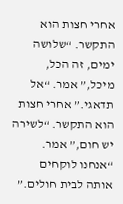אחרי חצות הוא התקשר. “שלושה ימים, זה הכל, מיכל,” אמר. “אל תדאגי.” אחרי חצות הוא התקשר. “לשירה יש חום,” אמר. “אנחנו לוקחים אותה לבית חולים.”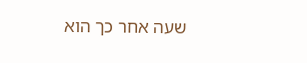שעה אחר כך הוא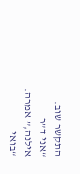התקשר שוב. “אני ד”ר אילנה,” אמרה. “בואי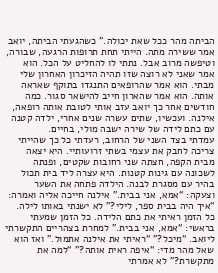הביתה מהר ככל שאת יכולה.” כשהגעתי הביתה, יואב אמר ששירה מתה. הייתי תחת תרופות הרגעה, שבורה, וטיפשה מרוב אבל. נתתי לו להחליט על הכל. הוא אמר שאני לא רוצה שזו תהיה הזיכרון האחרון שלי מבתי. הוא אמר שהרופאים התנגדו בתוקף שאראה אותה. הוא אמר שהארון חייב להישאר סגור. כמה חודשים אחר כך יואב עזב אותי לטובת אותה רופאה, אילנה. ועכשיו, שתים עשרה שנים אחרי, ילדה קטנה עם כתם לידה של שירה ישבה מולי, בחיים.
עמדתי בצד השני של הרחוב, רעדתי כל כך שהייתי צריכה לחבק את עצמי בשתי זרועותיי. היא יצאה מבית הקפה, חצתה שני רחובות שקטים, ופנתה לשכונה עם גינות קטנות. היא עצרה ליד בית תכול בהיר עם מסגרת לבנה. הילדה פתחה את השער וצעקה: “אמא, אני בבית.” אילנה חייכה אליה ואמרה: “איך היה בבית ספר, לילי?” לא ישנתי באותו לילה. כל הזמן ראיתי את כתם הלידה. כל הזמן שמעתי בראשי: “אמא, אני בבית.” למחרת בצהריים התקשרתי ליואב. “מיכל?” “ראיתי את אילנה אתמול.” ואז הוא שאל מהר מדי: “איפה ראית אותה?” “למה את מתקשרת?” לא אמרתי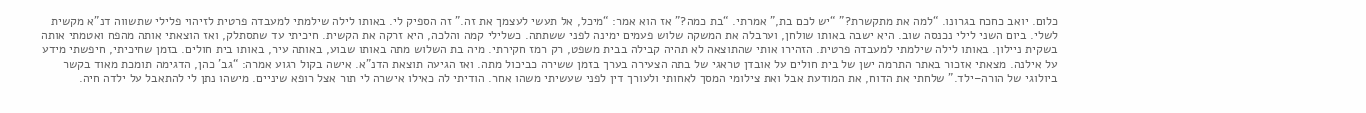כלום. יואב כחכח בגרונו. “למה את מתקשרת?” “יש לכם בת,” אמרתי. “בת כמה?” אז הוא אמר: “מיכל, אל תעשי לעצמך את זה.” זה הספיק לי. באותו לילה שילמתי למעבדה פרטית לזיהוי פלילי שתשווה דנ”א מקשית לשלי. ביום השני לילי נכנסה שוב. היא ישבה באותו שולחן, וערבלה את המשקה שלוש פעמים ימינה לפני ששתתה. כשלילי קמה והלכה, היא זרקה את הקשית. חיכיתי עד שתסתלק, ואז הוצאתי אותה מהפח ואטמתי אותה בשקית ניילון. באותו לילה שילמתי למעבדה פרטית. הזהירו אותי שהתוצאה לא תהיה קבילה בבית משפט, רק רמז חקירתי. מיה בת השלוש מתה באותו שבוע, באותה עיר, באותו בית חולים. בזמן שחיכיתי, חיפשתי מידע על אילנה. מצאתי אזכור באתר התרמה ישן של בית חולים על אובדן טראגי של בתה הצעירה בערך בזמן ששירה כביכול מתה. ואז הגיעה תוצאת הדנ”א. אישה בקול רגוע אמרה: “גב’ כהן, הדגימה תומכת מאוד בקשר ביולוגי של הורה–ילד.” שלחתי את הדוח, את המודעת אבל ואת צילומי המסך לאחותי ולעורך דין לפני שעשיתי משהו אחר. הודיתי לה כאילו אישרה לי תור אצל רופא שיניים. מישהו נתן לי להתאבל על ילדה חיה.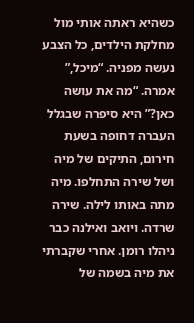כשהיא ראתה אותי מול מחלקת הילדים, כל הצבע נעשה מפניה. “מיכל,” אמרה. “מה את עושה כאן?” היא סיפרה שבגלל העברה דחופה בשעת חירום, התיקים של מיה ושל שירה התחלפו. מיה מתה באותו לילה. שירה שרדה. ויואב ואילנה כבר ניהלו רומן. אחרי שקברתי את מיה בשמה של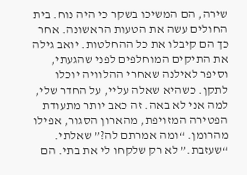שירה, הם המשיכו בשקר כי היה נוח. בית החולים עשה את הטעות הראשונה. אחר כך הם קיבלו את כל ההחלטות. יואב גילה את התיקים המוחלפים לפני שהגעתי, וסיפר לאילנה שאחרי ההלוויה יוכלו לתקן. כשהיא שאלה עליי, על החדר שלי, למה אני לא באה. זה כאב יותר מתעודת הפטירה המזויפת, מהארון הסגור, אפילו מהרומן. “ומה אמרתם לה?” שאלתי. “שעזבת.” לא רק שלקחו לי את בתי. הם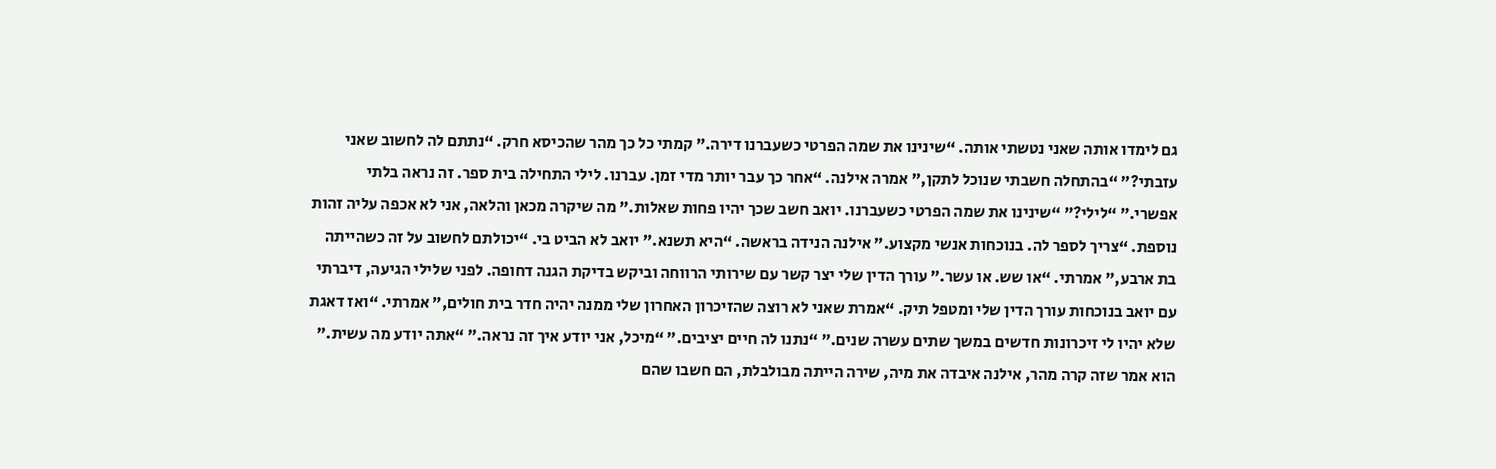גם לימדו אותה שאני נטשתי אותה. “שינינו את שמה הפרטי כשעברנו דירה.” קמתי כל כך מהר שהכיסא חרק. “נתתם לה לחשוב שאני עזבתי?” “בהתחלה חשבתי שנוכל לתקן,” אמרה אילנה. “אחר כך עבר יותר מדי זמן. עברנו. לילי התחילה בית ספר. זה נראה בלתי אפשרי.” “לילי?” “שינינו את שמה הפרטי כשעברנו. יואב חשב שכך יהיו פחות שאלות.” מה שיקרה מכאן והלאה, אני לא אכפה עליה זהות נוספת. “צריך לספר לה. בנוכחות אנשי מקצוע.” אילנה הנידה בראשה. “היא תשנא.” יואב לא הביט בי. “יכולתם לחשוב על זה כשהייתה בת ארבע,” אמרתי. “או שש. או עשר.” עורך הדין שלי יצר קשר עם שירותי הרווחה וביקש בדיקת הגנה דחופה. לפני שלילי הגיעה, דיברתי עם יואב בנוכחות עורך הדין שלי ומטפל תיק. “אמרת שאני לא רוצה שהזיכרון האחרון שלי ממנה יהיה חדר בית חולים,” אמרתי. “ואז דאגת שלא יהיו לי זיכרונות חדשים במשך שתים עשרה שנים.” “נתנו לה חיים יציבים.” “מיכל, אני יודע איך זה נראה.” “אתה יודע מה עשית.” הוא אמר שזה קרה מהר, אילנה איבדה את מיה, שירה הייתה מבולבלת, הם חשבו שהם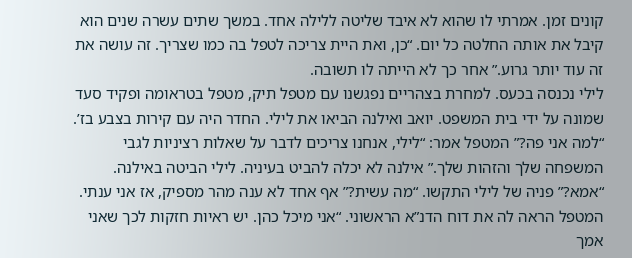קונים זמן. אמרתי לו שהוא לא איבד שליטה ללילה אחד. במשך שתים עשרה שנים הוא קיבל את אותה החלטה כל יום. “כן, ואת היית צריכה לטפל בה כמו שצריך. זה עושה את זה עוד יותר גרוע.” אחר כך לא הייתה לו תשובה.
לילי נכנסה בכעס. למחרת בצהריים נפגשנו עם מטפל תיק, מטפל בטראומה ופקיד סעד שמונה על ידי בית המשפט. יואב ואילנה הביאו את לילי. החדר היה עם קירות בצבע בז’. “למה אני פה?” המטפל אמר: “לילי, אנחנו צריכים לדבר על שאלות רציניות לגבי המשפחה שלך והזהות שלך.” אילנה לא יכלה להביט בעיניה. לילי הביטה באילנה. “אמא?” פניה של לילי התקשו. “מה עשית?” אף אחד לא ענה מהר מספיק, אז אני ענתי. המטפל הראה לה את דוח הדנ”א הראשוני. “אני מיכל כהן. יש ראיות חזקות לכך שאני אמך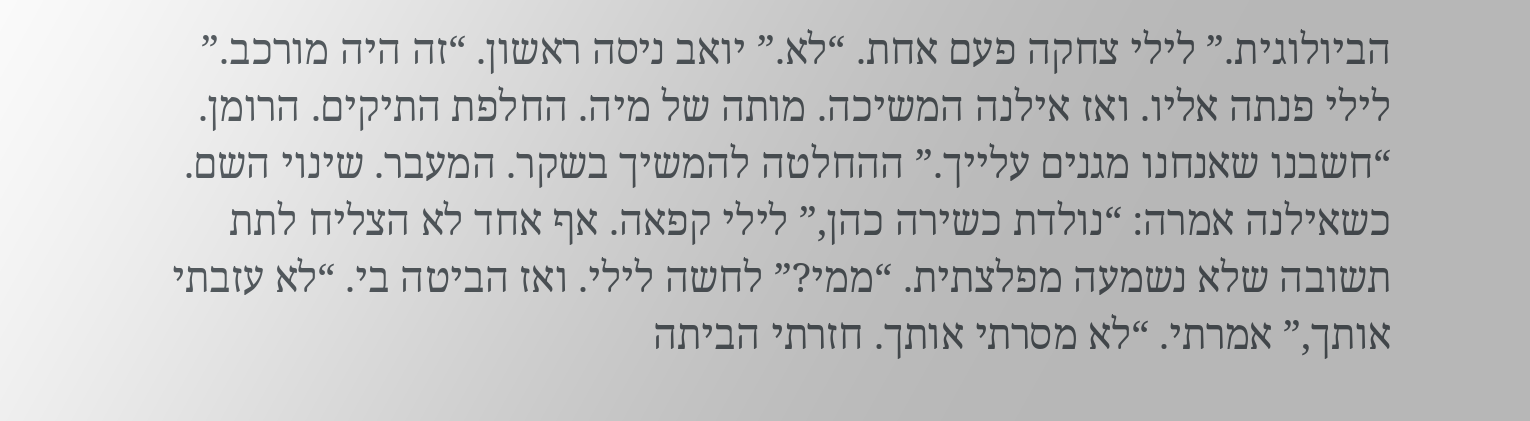הביולוגית.” לילי צחקה פעם אחת. “לא.” יואב ניסה ראשון. “זה היה מורכב.” לילי פנתה אליו. ואז אילנה המשיכה. מותה של מיה. החלפת התיקים. הרומן. “חשבנו שאנחנו מגנים עלייך.” ההחלטה להמשיך בשקר. המעבר. שינוי השם. כשאילנה אמרה: “נולדת כשירה כהן,” לילי קפאה. אף אחד לא הצליח לתת תשובה שלא נשמעה מפלצתית. “ממי?” לחשה לילי. ואז הביטה בי. “לא עזבתי אותך,” אמרתי. “לא מסרתי אותך. חזרתי הביתה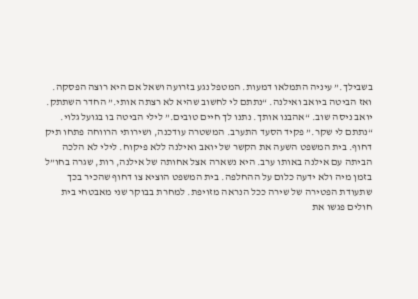בשבילך.” עיניה התמלאו דמעות. המטפל נגע בזרועה ושאל אם היא רוצה הפסקה. ואז הביטה ביואב ואילנה. “נתתם לי לחשוב שהיא לא רצתה אותי.” החדר השתתק. יואב ניסה שוב. “אהבנו אותך. נתנו לך חיים טובים.” לילי הביטה בו בגועל גלוי. “נתתם לי שקר.” פקיד הסעד התערב. המשטרה עודכנה, ושירותי הרווחה פתחו תיק דחוף. בית המשפט השעה את הקשר של יואב ואילנה ללא פיקוח. לילי לא הלכה הביתה עם אילנה באותו ערב. היא נשארה אצל אחותה של אילנה, רות, שגרה בחו”ל בזמן מיה ולא ידעה כלום על ההחלפה. בית המשפט הוציא צו דחוף שהכיר בכך שתעודת הפטירה של שירה ככל הנראה מזויפת. למחרת בבוקר שני מאבטחי בית חולים פגשו את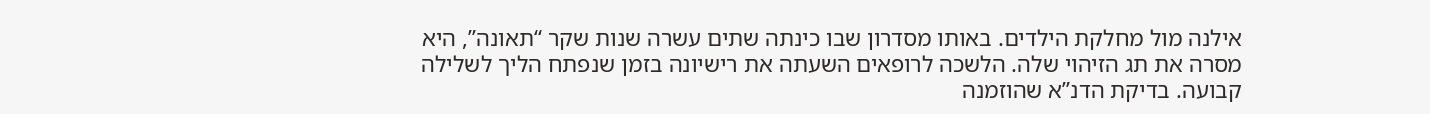אילנה מול מחלקת הילדים. באותו מסדרון שבו כינתה שתים עשרה שנות שקר “תאונה”, היא מסרה את תג הזיהוי שלה. הלשכה לרופאים השעתה את רישיונה בזמן שנפתח הליך לשלילה קבועה. בדיקת הדנ”א שהוזמנה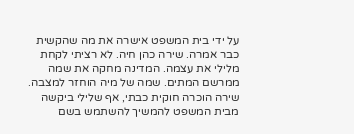על ידי בית המשפט אישרה את מה שהקשית כבר אמרה. שירה כהן חיה. לא רציתי לקחת מלילי את עצמה. המדינה מחקה את שמה ממרשם המתים. שמה של מיה הוחזר למצבה. שירה הוכרה חוקית כבתי, אף שלילי ביקשה מבית המשפט להמשיך להשתמש בשם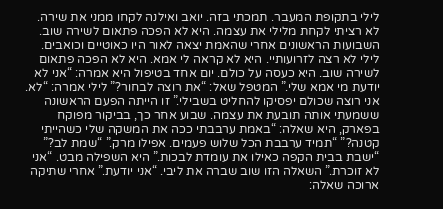לילי בתקופת המעבר. תמכתי בזה. יואב ואילנה לקחו ממני את שירה. לא רציתי לקחת מלילי את עצמה. היא לא הפכה פתאום לשירה שוב. השבועות הראשונים אחרי שהאמת יצאה לאור היו כאוטיים וכואבים. לילי לא רצה לזרועותיי. היא לא קראה לי אמא. היא לא הפכה פתאום לשירה שוב. היא כעסה על כולם. יום אחד בטיפול היא אמרה: “אני לא יודעת מי אמא שלי.” המטפל שאל: “את רוצה לבחור?” לילי אמרה: “לא. אני רוצה שכולם יפסיקו להחליט בשבילי.” זו הייתה הפעם הראשונה ששמעתי אותה תובעת את עצמה. שבוע אחר כך, בביקור מפוקח בפארק, היא שאלה: “באמת ערבבתי ככה את המשקה שלי כשהייתי קטנה?” “תמיד ערבבת הכל שלוש פעמים. אפילו מרק.” “שמת לב?” “ישבת בבית הקפה כאילו את עומדת לבכות.” היא השפילה מבט. “אני לא זוכרת.” השאלה הזו שוב שברה את ליבי. “אני יודעת.” אחרי שתיקה ארוכה שאלה: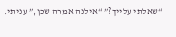“שאלתי עלייך?” “אילנה אמרה שכן,” עניתי.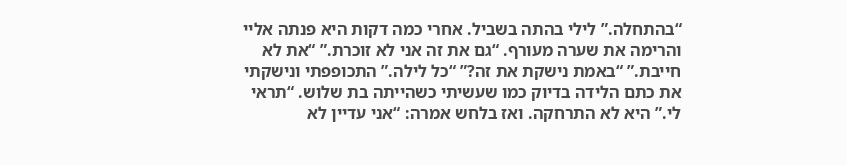“בהתחלה.” לילי בהתה בשביל. אחרי כמה דקות היא פנתה אליי והרימה את שערה מעורף. “גם את זה אני לא זוכרת.” “את לא חייבת.” “באמת נישקת את זה?” “כל לילה.” התכופפתי ונישקתי את כתם הלידה בדיוק כמו שעשיתי כשהייתה בת שלוש. “תראי לי.” היא לא התרחקה. ואז בלחש אמרה: “אני עדיין לא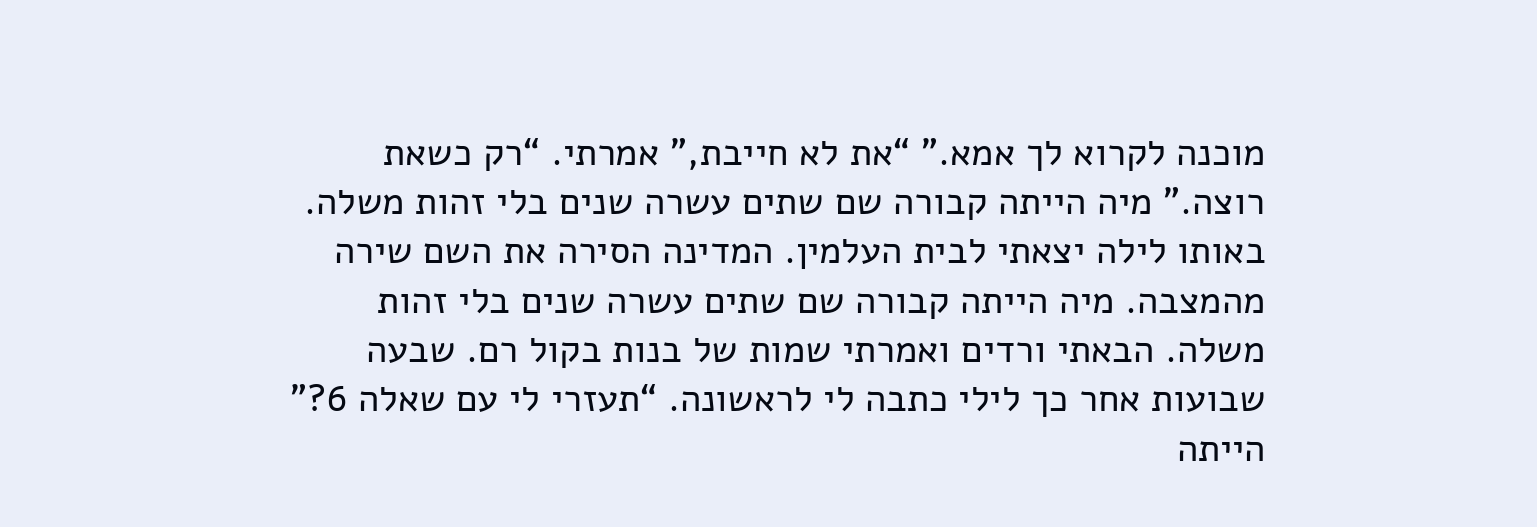מוכנה לקרוא לך אמא.” “את לא חייבת,” אמרתי. “רק כשאת רוצה.” מיה הייתה קבורה שם שתים עשרה שנים בלי זהות משלה. באותו לילה יצאתי לבית העלמין. המדינה הסירה את השם שירה מהמצבה. מיה הייתה קבורה שם שתים עשרה שנים בלי זהות משלה. הבאתי ורדים ואמרתי שמות של בנות בקול רם. שבעה שבועות אחר כך לילי כתבה לי לראשונה. “תעזרי לי עם שאלה 6?” הייתה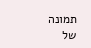תמונה של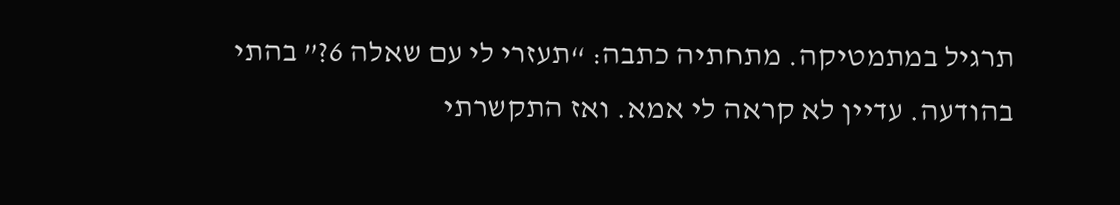תרגיל במתמטיקה. מתחתיה כתבה: “תעזרי לי עם שאלה 6?” בהתי בהודעה. עדיין לא קראה לי אמא. ואז התקשרתי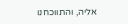אליה, והתווכחנו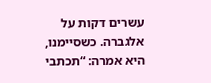עשרים דקות על אלגברה. כשסיימנו, היא אמרה: “תכתבי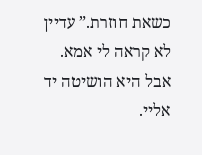כשאת חוזרת.” עדיין לא קראה לי אמא. אבל היא הושיטה יד אליי.